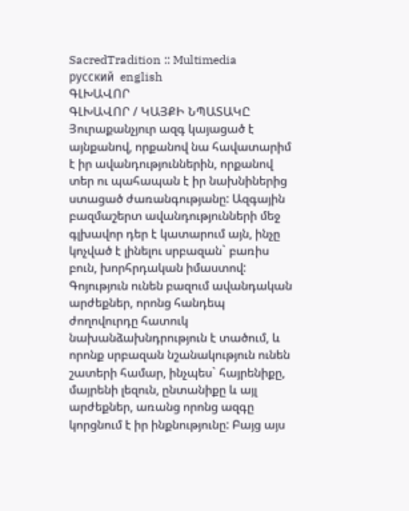SacredTradition :: Multimedia
русский  english
ԳԼԽԱՎՈՐ
ԳԼԽԱՎՈՐ / ԿԱՅՔԻ ՆՊԱՏԱԿԸ
Յուրաքանչյուր ազգ կայացած է այնքանով, որքանով նա հավատարիմ է իր ավանդություններին, որքանով տեր ու պահապան է իր նախնիներից ստացած ժառանգությանը: Ազգային բազմաշերտ ավանդությունների մեջ գլխավոր դեր է կատարում այն, ինչը կոչված է լինելու սրբազան` բառիս բուն, խորհրդական իմաստով: Գոյություն ունեն բազում ավանդական արժեքներ, որոնց հանդեպ ժողովուրդը հատուկ նախանձախնդրություն է տածում, և որոնք սրբազան նշանակություն ունեն շատերի համար, ինչպես` հայրենիքը, մայրենի լեզուն, ընտանիքը և այլ արժեքներ, առանց որոնց ազգը կորցնում է իր ինքնությունը: Բայց այս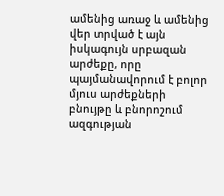ամենից առաջ և ամենից վեր տրված է այն իսկագույն սրբազան արժեքը, որը պայմանավորում է բոլոր մյուս արժեքների բնույթը և բնորոշում ազգության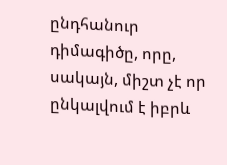ընդհանուր դիմագիծը, որը, սակայն, միշտ չէ որ ընկալվում է իբրև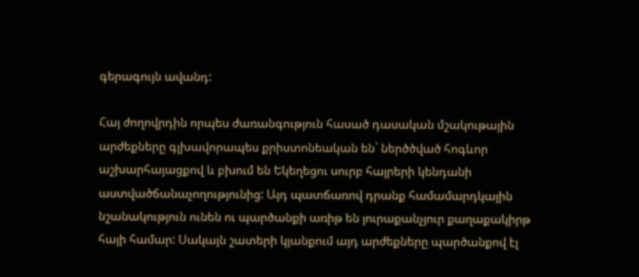գերագույն ավանդ:

Հայ ժողովրդին որպես ժառանգություն հասած դասական մշակութային արժեքները գլխավորապես քրիստոնեական են` ներծծված հոգևոր աշխարհայացքով և բխում են Եկեղեցու սուրբ հայրերի կենդանի աստվածճանաչողությունից: Այդ պատճառով դրանք համամարդկային նշանակություն ունեն ու պարծանքի առիթ են յուրաքանչյուր քաղաքակիրթ հայի համար: Սակայն շատերի կյանքում այդ արժեքները պարծանքով էլ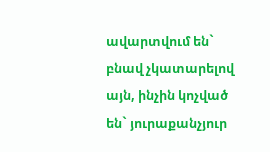ավարտվում են` բնավ չկատարելով այն, ինչին կոչված են` յուրաքանչյուր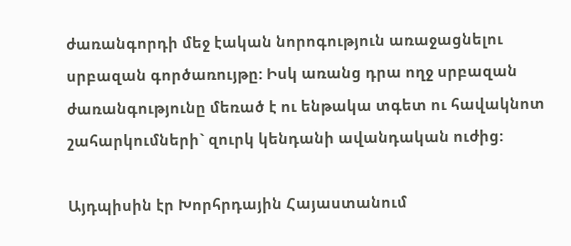ժառանգորդի մեջ էական նորոգություն առաջացնելու սրբազան գործառույթը: Իսկ առանց դրա ողջ սրբազան ժառանգությունը մեռած է ու ենթակա տգետ ու հավակնոտ շահարկումների` զուրկ կենդանի ավանդական ուժից:

Այդպիսին էր Խորհրդային Հայաստանում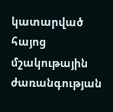կատարված հայոց մշակութային ժառանգության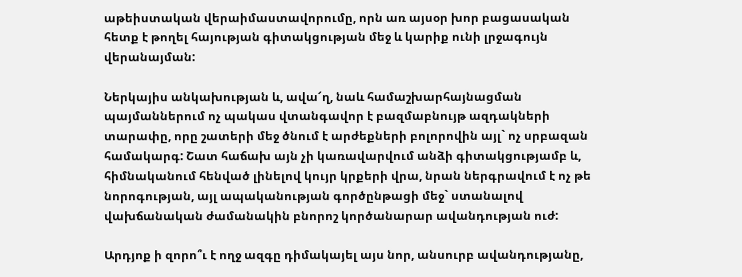աթեիստական վերաիմաստավորումը, որն առ այսօր խոր բացասական հետք է թողել հայության գիտակցության մեջ և կարիք ունի լրջագույն վերանայման:

Ներկայիս անկախության և, ավա՜ղ, նաև համաշխարհայնացման պայմաններում ոչ պակաս վտանգավոր է բազմաբնույթ ազդակների տարափը, որը շատերի մեջ ծնում է արժեքների բոլորովին այլ` ոչ սրբազան համակարգ: Շատ հաճախ այն չի կառավարվում անձի գիտակցությամբ և, հիմնականում հենված լինելով կույր կրքերի վրա, նրան ներգրավում է ոչ թե նորոգության, այլ ապականության գործընթացի մեջ` ստանալով վախճանական ժամանակին բնորոշ կործանարար ավանդության ուժ:

Արդյոք ի զորո՞ւ է ողջ ազգը դիմակայել այս նոր, անսուրբ ավանդությանը,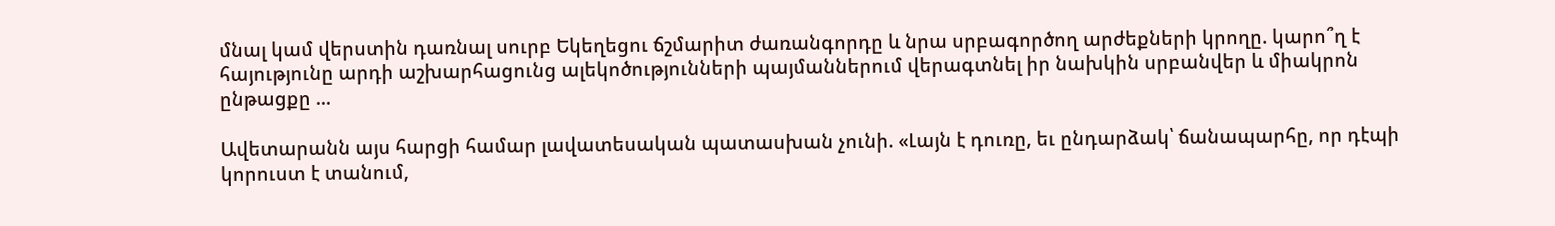մնալ կամ վերստին դառնալ սուրբ Եկեղեցու ճշմարիտ ժառանգորդը և նրա սրբագործող արժեքների կրողը. կարո՞ղ է հայությունը արդի աշխարհացունց ալեկոծությունների պայմաններում վերագտնել իր նախկին սրբանվեր և միակրոն ընթացքը ...

Ավետարանն այս հարցի համար լավատեսական պատասխան չունի. «Լայն է դուռը, եւ ընդարձակ՝ ճանապարհը, որ դէպի կորուստ է տանում,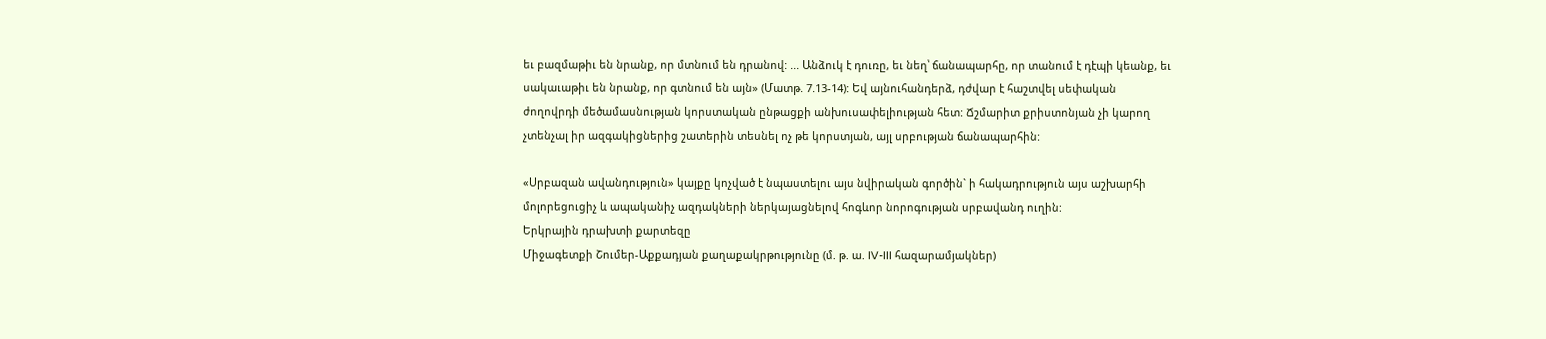եւ բազմաթիւ են նրանք, որ մտնում են դրանով: ... Անձուկ է դուռը, եւ նեղ՝ ճանապարհը, որ տանում է դէպի կեանք, եւ սակաւաթիւ են նրանք, որ գտնում են այն» (Մատթ. 7.13-14): Եվ այնուհանդերձ, դժվար է հաշտվել սեփական ժողովրդի մեծամասնության կորստական ընթացքի անխուսափելիության հետ: Ճշմարիտ քրիստոնյան չի կարող չտենչալ իր ազգակիցներից շատերին տեսնել ոչ թե կորստյան, այլ սրբության ճանապարհին:

«Սրբազան ավանդություն» կայքը կոչված է նպաստելու այս նվիրական գործին` ի հակադրություն այս աշխարհի մոլորեցուցիչ և ապականիչ ազդակների ներկայացնելով հոգևոր նորոգության սրբավանդ ուղին:
Երկրային դրախտի քարտեզը
Միջագետքի Շումեր-Աքքադյան քաղաքակրթությունը (մ. թ. ա. IV-III հազարամյակներ)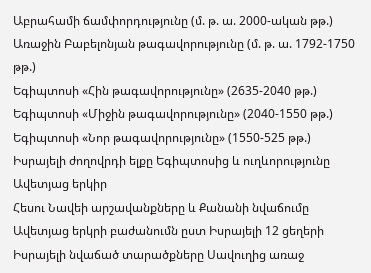Աբրահամի ճամփորդությունը (մ. թ. ա. 2000-ական թթ.)
Առաջին Բաբելոնյան թագավորությունը (մ. թ. ա. 1792-1750 թթ.)
Եգիպտոսի «Հին թագավորությունը» (2635-2040 թթ.)
Եգիպտոսի «Միջին թագավորությունը» (2040-1550 թթ.)
Եգիպտոսի «Նոր թագավորությունը» (1550-525 թթ.)
Իսրայելի ժողովրդի ելքը Եգիպտոսից և ուղևորությունը Ավետյաց երկիր
Հեսու Նավեի արշավանքները և Քանանի նվաճումը
Ավետյաց երկրի բաժանումն ըստ Իսրայելի 12 ցեղերի
Իսրայելի նվաճած տարածքները Սավուղից առաջ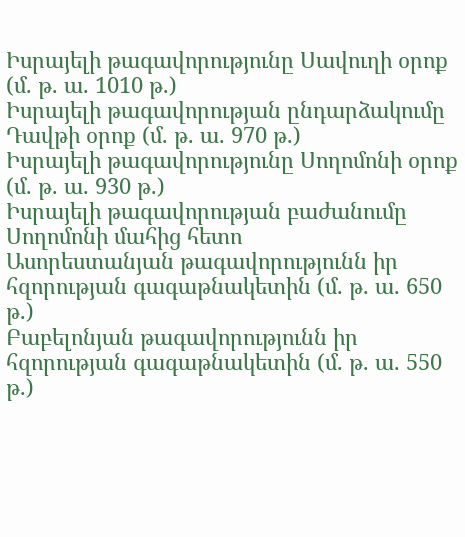Իսրայելի թագավորությունը Սավուղի օրոք (մ. թ. ա. 1010 թ.)
Իսրայելի թագավորության ընդարձակումը Դավթի օրոք (մ. թ. ա. 970 թ.)
Իսրայելի թագավորությունը Սողոմոնի օրոք (մ. թ. ա. 930 թ.)
Իսրայելի թագավորության բաժանումը Սողոմոնի մահից հետո
Ասորեստանյան թագավորությունն իր հզորության գագաթնակետին (մ. թ. ա. 650 թ.)
Բաբելոնյան թագավորությունն իր հզորության գագաթնակետին (մ. թ. ա. 550 թ.)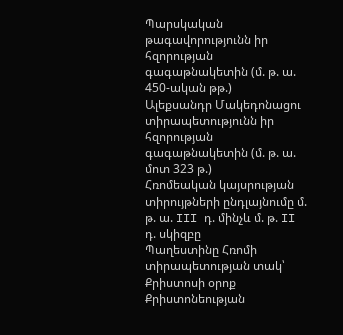Պարսկական թագավորությունն իր հզորության գագաթնակետին (մ. թ. ա. 450-ական թթ.)
Ալեքսանդր Մակեդոնացու տիրապետությունն իր հզորության գագաթնակետին (մ. թ. ա. մոտ 323 թ.)
Հռոմեական կայսրության տիրույթների ընդլայնումը մ. թ. ա. III դ. մինչև մ. թ. II դ. սկիզբը
Պաղեստինը Հռոմի տիրապետության տակ՝ Քրիստոսի օրոք
Քրիստոնեության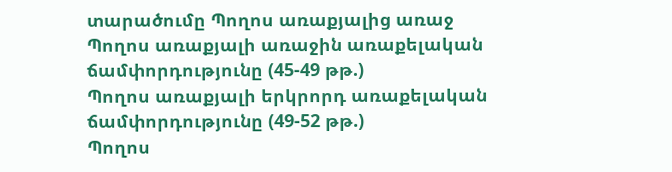տարածումը Պողոս առաքյալից առաջ
Պողոս առաքյալի առաջին առաքելական ճամփորդությունը (45-49 թթ.)
Պողոս առաքյալի երկրորդ առաքելական ճամփորդությունը (49-52 թթ.)
Պողոս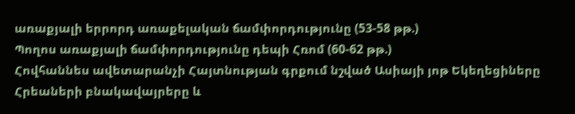առաքյալի երրորդ առաքելական ճամփորդությունը (53-58 թթ.)
Պողոս առաքյալի ճամփորդությունը դեպի Հռոմ (60-62 թթ.)
Հովհաննես ավետարանչի Հայտնության գրքում նշված Ասիայի յոթ Եկեղեցիները
Հրեաների բնակավայրերը և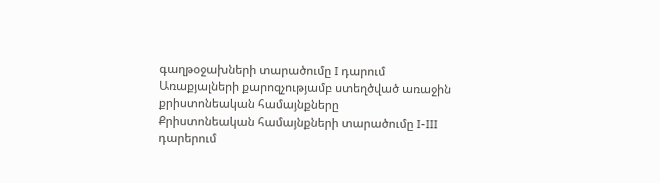գաղթօջախների տարածումը I դարում
Առաքյալների քարոզչությամբ ստեղծված առաջին քրիստոնեական համայնքները
Քրիստոնեական համայնքների տարածումը I-III դարերում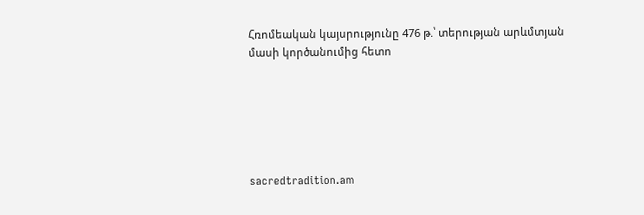Հռոմեական կայսրությունը 476 թ.՝ տերության արևմտյան մասի կործանումից հետո






sacredtradition.am